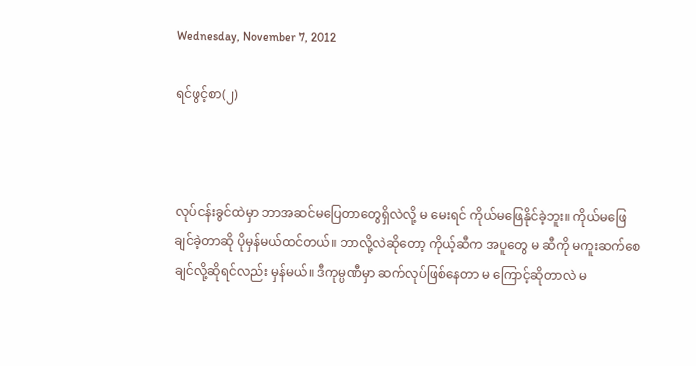Wednesday, November 7, 2012

ရင်ဖွင့်စာ(၂)



လုပ်ငန်းခွင်ထဲမှာ ဘာအဆင်မပြေတာတွေရှိလဲလို့ မ မေးရင် ကိုယ်မဖြေနိုင်ခဲ့ဘူး။ ကိုယ်မဖြေချင်ခဲ့တာဆို ပိုမှန်မယ်ထင်တယ်။ ဘာလို့လဲဆိုတော့ ကိုယ့်ဆီက အပူတွေ မ ဆီကို မကူးဆက်စေချင်လို့ဆိုရင်လည်း မှန်မယ်။ ဒီကုမ္ပဏီမှာ ဆက်လုပ်ဖြစ်နေတာ မ ကြောင့်ဆိုတာလဲ မ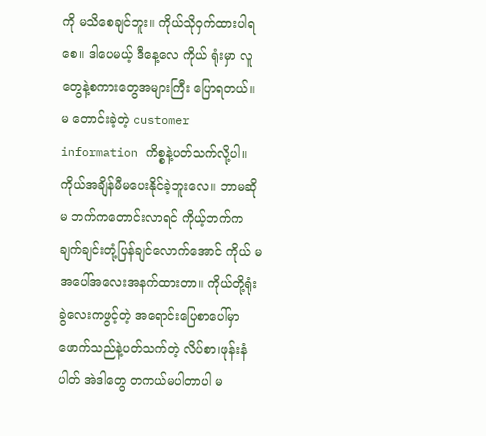ကို မသိစေချင်ဘူး။ ကိုယ်သိုဝှက်ထားပါရစေ။ ဒါပေမယ့် ဒီနေ့လေ ကိုယ် ရုံးမှာ လူတွေနဲ့စကားတွေအများကြီး ပြောရတယ်။ မ တောင်းခဲ့တဲ့ customer information ကိစ္စနဲ့ပတ်သက်လို့ပါ။ ကိုယ်အချိန်မီမပေးနိုင်ခဲ့ဘူးလေ။ ဘာမဆို မ ဘက်ကတောင်းလာရင် ကိုယ့်ဘက်က ချက်ချင်းတုံ့ပြန်ချင်လောက်အောင် ကိုယ် မ အပေါ်အလေးအနက်ထားတာ။ ကိုယ်တို့ရုံးခွဲလေးကဖွင့်တဲ့ အရောင်းပြေစာပေါ်မှာ ဖောက်သည်နဲ့ပတ်သက်တဲ့ လိပ်စာ၊ဖုန်းနံပါတ် အဲဒါတွေ တကယ်မပါတာပါ မ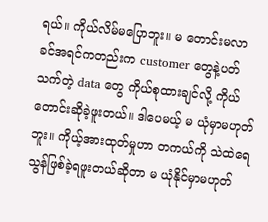ရယ်။ ကိုယ်လိမ်မပြောဘူး။ မ တောင်းမလာခင်အရင်ကတည်းက customer တွေနဲ့ပတ်သက်တဲ့ data တွေ ကိုယ်စုထားချင်လို့ ကိုယ်တောင်းဆိုခဲ့ဖူးတယ်။ ဒါပေမယ့် မ ယုံမှာမဟုတ်ဘူး။ ကိုယ့်အားထုတ်မှုဟာ တကယ်ကို သဲထဲရေသွန်ဖြစ်ခဲ့ရဖူးတယ်ဆိုတာ မ ယုံနိုင်မှာမဟုတ်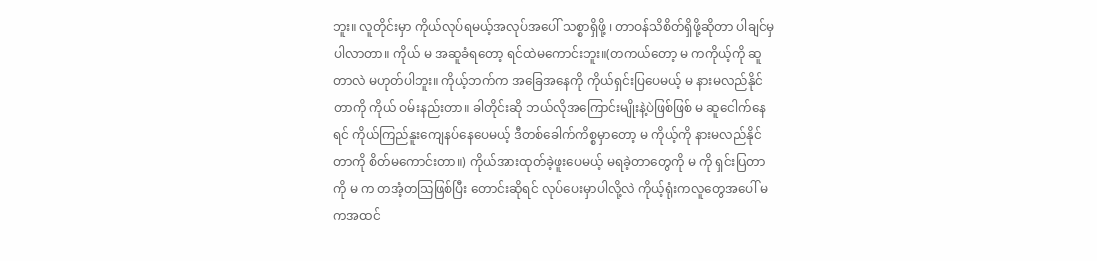ဘူး။ လူတိုင်းမှာ ကိုယ်လုပ်ရမယ့်အလုပ်အပေါ် သစ္စာရှိဖို့ ၊ တာဝန်သိစိတ်ရှိဖို့ဆိုတာ ပါချင်မှပါလာတာ။ ကိုယ် မ အဆူခံရတော့ ရင်ထဲမကောင်းဘူး။(တကယ်တော့ မ ကကိုယ့်ကို ဆူတာလဲ မဟုတ်ပါဘူး။ ကိုယ့်ဘက်က အခြေအနေကို ကိုယ်ရှင်းပြပေမယ့် မ နားမလည်နိုင်တာကို ကိုယ် ဝမ်းနည်းတာ။ ခါတိုင်းဆို ဘယ်လိုအကြောင်းမျိုးနဲ့ပဲဖြစ်ဖြစ် မ ဆူငေါက်နေရင် ကိုယ်ကြည်နူးကျေနပ်နေပေမယ့် ဒီတစ်ခေါက်ကိစ္စမှာတော့ မ ကိုယ့်ကို နားမလည်နိုင်တာကို စိတ်မကောင်းတာ။) ကိုယ်အားထုတ်ခဲ့ဖူးပေမယ့် မရခဲ့တာတွေကို မ ကို ရှင်းပြတာကို မ က တအံ့တသြဖြစ်ပြီး တောင်းဆိုရင် လုပ်ပေးမှာပါလို့လဲ ကိုယ့်ရုံးကလူတွေအပေါ် မ ကအထင်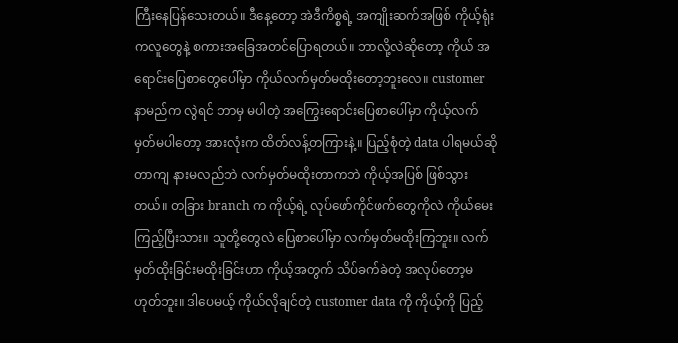ကြီးနေပြန်သေးတယ်။ ဒီနေ့တော့ အဲဒီကိစ္စရဲ့ အကျိုးဆက်အဖြစ် ကိုယ့်ရုံးကလူတွေနဲ့ စကားအခြေအတင်ပြောရတယ်။ ဘာလို့လဲဆိုတော့ ကိုယ် အရောင်းပြေစာတွေပေါ်မှာ ကိုယ်လက်မှတ်မထိုးတော့ဘူးလေ။ customer နာမည်က လွဲရင် ဘာမှ မပါတဲ့ အကြွေးရောင်းပြေစာပေါ်မှာ ကိုယ့်လက်မှတ်မပါတော့ အားလုံးက ထိတ်လန့်တကြားနဲ့။ ပြည့်စုံတဲ့ data ပါရမယ်ဆိုတာကျ နားမလည်ဘဲ လက်မှတ်မထိုးတာကဘဲ ကိုယ့်အပြစ် ဖြစ်သွားတယ်။ တခြား branch က ကိုယ့်ရဲ့ လုပ်ဖော်ကိုင်ဖက်တွေကိုလဲ ကိုယ်မေးကြည့်ပြီးသား။ သူတို့တွေလဲ ပြေစာပေါ်မှာ လက်မှတ်မထိုးကြဘူး။ လက်မှတ်ထိုးခြင်းမထိုးခြင်းဟာ ကိုယ့်အတွက် သိပ်ခက်ခဲတဲ့ အလုပ်တော့မဟုတ်ဘူး။ ဒါပေမယ့် ကိုယ်လိုချင်တဲ့ customer data ကို ကိုယ့်ကို ပြည့်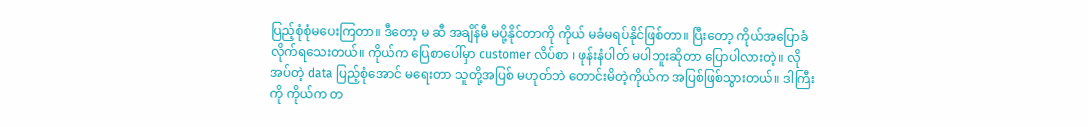ပြည့်စုံစုံမပေးကြတာ။ ဒီတော့ မ ဆီ အချိန်မီ မပို့နိုင်တာကို ကိုယ် မခံမရပ်နိုင်ဖြစ်တာ။ ပြီးတော့ ကိုယ်အပြောခံလိုက်ရသေးတယ်။ ကိုယ်က ပြေစာပေါ်မှာ customer လိပ်စာ ၊ ဖုန်းနံပါတ် မပါဘူးဆိုတာ ပြောပါလားတဲ့။ လိုအပ်တဲ့ data ပြည့်စုံအောင် မရေးတာ သူတို့အပြစ် မဟုတ်ဘဲ တောင်းမိတဲ့ကိုယ်က အပြစ်ဖြစ်သွားတယ်။ ဒါကြီးကို ကိုယ်က တ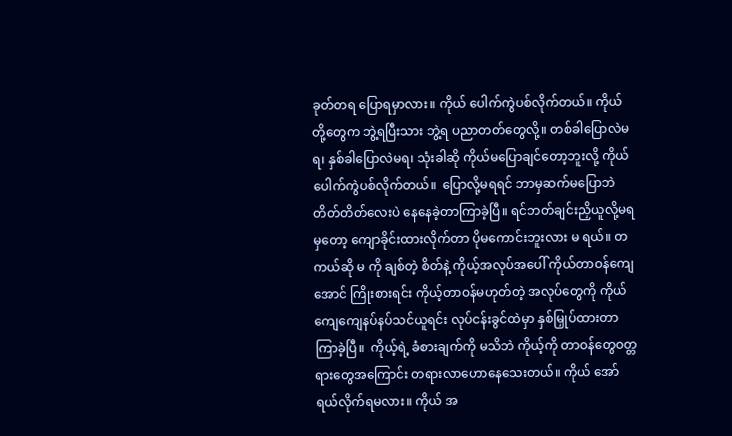ခုတ်တရ ပြောရမှာလား။ ကိုယ် ပေါက်ကွဲပစ်လိုက်တယ်။ ကိုယ်တို့တွေက ဘွဲ့ရပြီးသား ဘွဲ့ရ ပညာတတ်တွေလို့။ တစ်ခါပြောလဲမရ၊ နှစ်ခါပြောလဲမရ၊ သုံးခါဆို ကိုယ်မပြောချင်တော့ဘူးလို့ ကိုယ်ပေါက်ကွဲပစ်လိုက်တယ်။  ပြောလို့မရရင် ဘာမှဆက်မပြောဘဲ တိတ်တိတ်လေးပဲ နေနေခဲ့တာကြာခဲ့ပြီ။ ရင်ဘတ်ချင်းညှိယူလို့မရမှတော့ ကျောခိုင်းထားလိုက်တာ ပိုမကောင်းဘူးလား မ ရယ်။ တကယ်ဆို မ ကို ချစ်တဲ့ စိတ်နဲ့ ကိုယ့်အလုပ်အပေါ် ကိုယ်တာဝန်ကျေအောင် ကြိုးစားရင်း ကိုယ့်တာဝန်မဟုတ်တဲ့ အလုပ်တွေကို ကိုယ်ကျေကျေနပ်နပ်သင်ယူရင်း လုပ်ငန်းခွင်ထဲမှာ နှစ်မြှုပ်ထားတာကြာခဲ့ပြီ။  ကိုယ့်ရဲ့ ခံစားချက်ကို မသိဘဲ ကိုယ့်ကို တာဝန်တွေဝတ္တရားတွေအကြောင်း တရားလာဟောနေသေးတယ်။ ကိုယ် အော်ရယ်လိုက်ရမလား။ ကိုယ် အ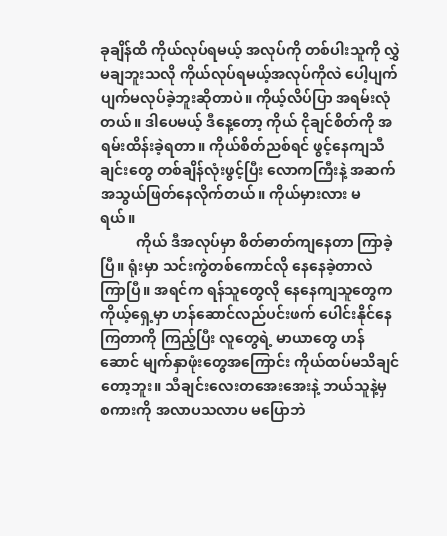ခုချိန်ထိ ကိုယ်လုပ်ရမယ့် အလုပ်ကို တစ်ပါးသူကို လွှဲမချဘူးသလို ကိုယ်လုပ်ရမယ့်အလုပ်ကိုလဲ ပေါ့ပျက်ပျက်မလုပ်ခဲ့ဘူးဆိုတာပဲ။ ကိုယ့်လိပ်ပြာ အရမ်းလုံတယ်။ ဒါပေမယ့် ဒီနေ့တော့ ကိုယ် ငိုချင်စိတ်ကို အရမ်းထိန်းခဲ့ရတာ။ ကိုယ်စိတ်ညစ်ရင် ဖွင့်နေကျသီချင်းတွေ တစ်ချိန်လုံးဖွင့်ပြီး လောကကြီးနဲ့ အဆက်အသွယ်ဖြတ်နေလိုက်တယ်။ ကိုယ်မှားလား မ ရယ်။
          ကိုယ် ဒီအလုပ်မှာ စိတ်ဓာတ်ကျနေတာ ကြာခဲ့ပြီ။ ရုံးမှာ သင်းကွဲတစ်ကောင်လို နေနေခဲ့တာလဲ ကြာပြီ။ အရင်က ရန်သူတွေလို နေနေကျသူတွေက ကိုယ့်ရှေ့မှာ ဟန်ဆောင်လည်ပင်းဖက် ပေါင်းနိုင်နေကြတာကို ကြည့်ပြီး လူတွေရဲ့ မာယာတွေ ဟန်ဆောင် မျက်နှာဖုံးတွေအကြောင်း ကိုယ်ထပ်မသိချင်တော့ဘူး။ သီချင်းလေးတအေးအေးနဲ့ ဘယ်သူနဲ့မှ စကားကို အလာပသလာပ မပြောဘဲ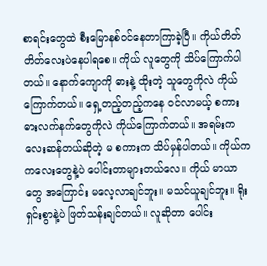စာရင်းတွေထဲ စီးမြောနစ်ဝင်နေတာကြာခဲ့ပြီ။ ကိုယ်တိတ်တိတ်လေးပဲနေပါရစေ။ ကိုယ် လူတွေကို သိပ်ကြောက်ပါတယ်။ နောက်ကျောကို ဓားနဲ့ ထိုးတဲ့ သူတွေကိုလဲ ကိုယ်ကြောက်တယ်။ ရှေ့တည့်တည့်ကနေ ဝင်လာမယ့် စကားဓားလက်နက်တွေကိုလဲ ကိုယ်ကြောက်တယ်။ အရမ်းကလေးဆန်တယ်ဆိုတဲ့ မ စကားက သိပ်မှန်ပါတယ်။ ကိုယ်က ကလေးတွေနဲ့ပဲ ပေါင်းတာများတယ်လေ။ ကိုယ် မာယာတွေ အကြောင်း မလေ့လာချင်ဘူး။ မသင်ယူချင်ဘူး။ ရိုးရှင်းစွာနဲ့ပဲ ဖြတ်သန်းချင်တယ်။ လူဆိုတာ ပေါင်း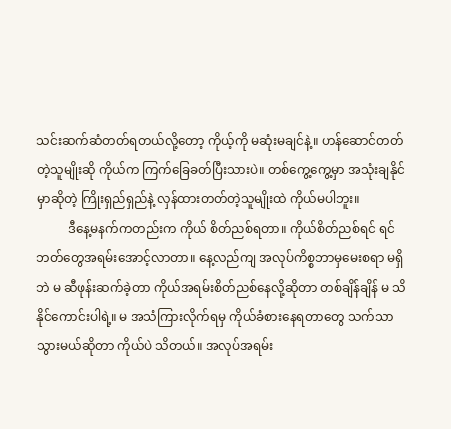သင်းဆက်ဆံတတ်ရတယ်လို့တော့ ကိုယ့်ကို မဆုံးမချင်နဲ့။ ဟန်ဆောင်တတ်တဲ့သူမျိုးဆို ကိုယ်က ကြက်ခြေခတ်ပြီးသားပဲ။ တစ်ကွေ့ကွေ့မှာ အသုံးချနိုင်မှာဆိုတဲ့ ကြိုးရှည်ရှည်နဲ့ လှန်ထားတတ်တဲ့သူမျိုးထဲ ကိုယ်မပါဘူး။
          ဒီနေ့မနက်ကတည်းက ကိုယ် စိတ်ညစ်ရတာ။ ကိုယ်စိတ်ညစ်ရင် ရင်ဘတ်တွေအရမ်းအောင့်လာတာ။ နေ့လည်ကျ အလုပ်ကိစ္စဘာမှမေးစရာ မရှိဘဲ မ ဆီဖုန်းဆက်ခဲ့တာ ကိုယ်အရမ်းစိတ်ညစ်နေလို့ဆိုတာ တစ်ချိန်ချိန် မ သိနိုင်ကောင်းပါရဲ့။ မ အသံကြားလိုက်ရမှ ကိုယ်ခံစားနေရတာတွေ သက်သာသွားမယ်ဆိုတာ ကိုယ်ပဲ သိတယ်။ အလုပ်အရမ်း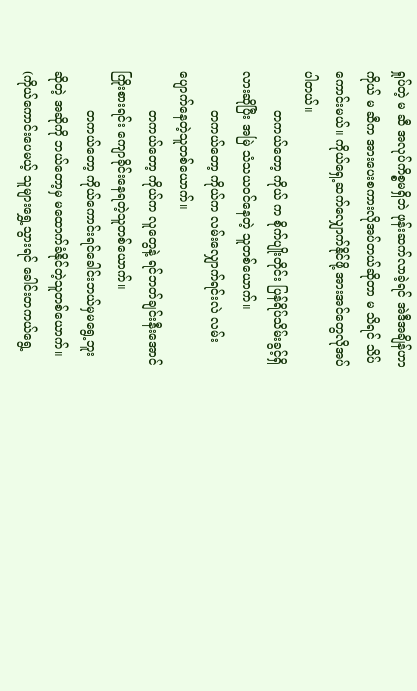ရှုပ်တဲ့ မ ဆီ အလုပ်ကိစ္စမရှိဘဲ ဖုန်းဆက်လာခဲ့ရင် အဲဒီအချိန်ဟာ ကိုယ် မ ဆီက အားပေးစကားလိုအပ်တယ်ဆိုတာ မ သိရင် သိပ်ကောင်းမယ်။ ကိုယ်ရှေ့ဆက်လျှောက်နိုင်ဖို့ အားအင်တွေလိုအပ်ပါတယ်။
          တကယ်တော့ ကိုယ် က စိုက်ပျိုးတိုင်း ပြန်ရိပ်သိမ်းခွင့်ရှိလားဆိုပြီး အမြဲ သံသယဝင်နေတဲ့ သူတစ်ယောက်။
          တကယ်တော့ ကိုယ်က လမ်းလျှောက်ရင်းလဲ လမ်းပျောက်နေတဲ့သူတစ်ယောက်။
          တကယ်တော့ ကိုယ်က လူတွေနဲ့ ရင်ဘတ်ချင်းနီးအောင် ကြိုးစားရင်း ကျောခိုင်းနေရတဲ့သူတစ်ယောက်။
          တကယ်တော့ ကိုယ်ကောင်းရင်ခေါင်းဘယ်မှမရွေ့ဘူးဆိုတဲ့ အဆိုကို ဘယ်တော့မှ မထောက်ခံနိုင်တဲ့သူတစ်ယောက်။ (ကိုယ်ကောင်းပေမယ့် သူများရွှေ့သွားရင် ခေါင်းတကယ်ရွေ့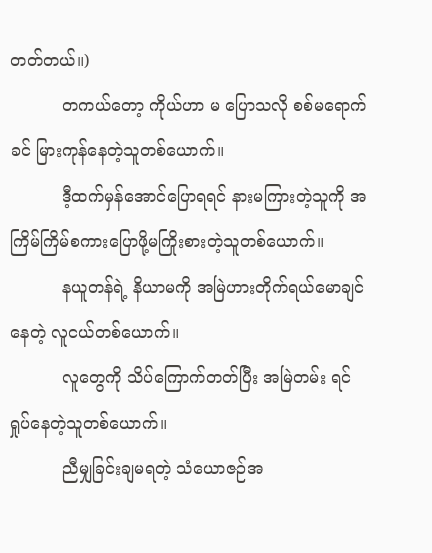တတ်တယ်။)
          တကယ်တော့ ကိုယ်ဟာ မ ပြောသလို စစ်မရောက်ခင် မြားကုန်နေတဲ့သူတစ်ယောက်။
          ဒီ့ထက်မှန်အောင်ပြောရရင် နားမကြားတဲ့သူကို အကြိမ်ကြိမ်စကားပြောဖို့မကြိုးစားတဲ့သူတစ်ယောက်။
          နယူတန်ရဲ့ နိယာမကို အမြဲဟားတိုက်ရယ်မောချင်နေတဲ့ လူငယ်တစ်ယောက်။
          လူတွေကို သိပ်ကြောက်တတ်ပြီး အမြဲတမ်း ရင်ရှုပ်နေတဲ့သူတစ်ယောက်။
          ညီမျှခြင်းချမရတဲ့ သံယောဇဉ်အ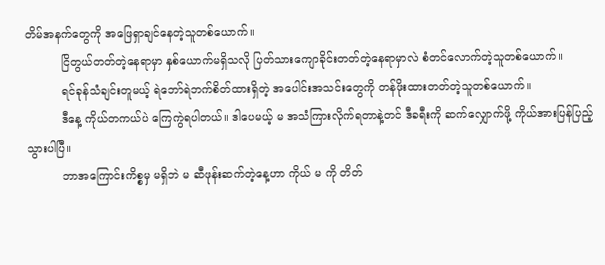တိမ်အနက်တွေကို အဖြေရှာချင်နေတဲ့သူတစ်ယောက်။
          ငြိတွယ်တတ်တဲ့နေရာမှာ နှစ်ယောက်မရှိသလို ပြတ်သားကျောခိုင်းတတ်တဲ့နေရာမှာလဲ စံတင်လောက်တဲ့သူတစ်ယောက်။
          ရင်ခုန်သံချင်းတူမယ့် ရဲဘော်ရဲဘက်စိတ်ထားရှိတဲ့ အပေါင်းအသင်းတွေကို တန်ဖိုးထားတတ်တဲ့သူတစ်ယောက်။
          ဒီနေ့ ကိုယ်တကယ်ပဲ ကြေကွဲရပါတယ်။ ဒါပေမယ့် မ အသံကြားလိုက်ရတာနဲ့တင် ဒီခရီးကို ဆက်လျှောက်ဖို့ ကိုယ်အားပြန်ပြည့်သွားပါပြီ။
          ဘာအကြောင်းကိစ္စမှ မရှိဘဲ မ ဆီဖုန်းဆက်တဲ့နေ့ဟာ ကိုယ် မ ကို တိတ်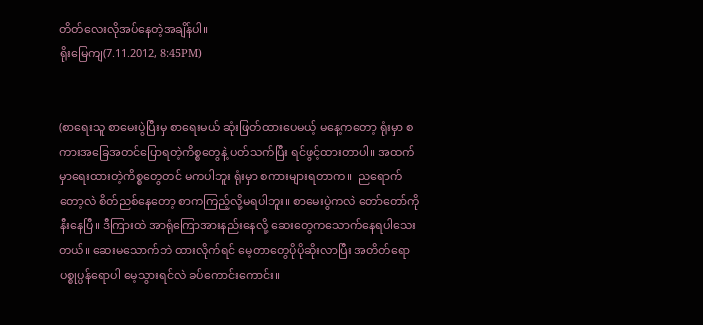တိတ်လေးလိုအပ်နေတဲ့အချိန်ပါ။
ရိုးမြေကျ(7.11.2012, 8:45PM)


(စာရေးသူ စာမေးပွဲပြီးမှ စာရေးမယ် ဆုံးဖြတ်ထားပေမယ့် မနေ့ကတော့ ရုံးမှာ စကားအခြေအတင်ပြောရတဲ့ကိစ္စတွေနဲ့ ပတ်သက်ပြီး ရင်ဖွင့်ထားတာပါ။ အထက်မှာရေးထားတဲ့ကိစ္စတွေတင် မကပါဘူး ရုံးမှာ စကားများရတာက။  ညရောက်တော့လဲ စိတ်ညစ်နေတော့ စာကကြည့်လို့မရပါဘူး။ စာမေးပွဲကလဲ တော်တော်ကိုနီးနေပြီ။ ဒီကြားထဲ အာရုံကြောအားနည်းနေလို့ ဆေးတွေကသောက်နေရပါသေးတယ်။ ဆေးမသောက်ဘဲ ထားလိုက်ရင် မေ့တာတွေပိုပိုဆိုးလာပြီး အတိတ်ရော ပစ္စုပ္ပန်ရောပါ မေ့သွားရင်လဲ ခပ်ကောင်းကောင်း။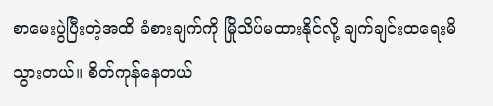စာမေးပွဲပြီးတဲ့အထိ ခံစားချက်ကို မြိုသိပ်မထားနိုင်လို့ ချက်ချင်းထရေးမိသွားတယ်။ စိတ်ကုန်နေတယ်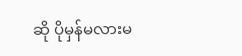ဆို ပိုမှန်မလားမ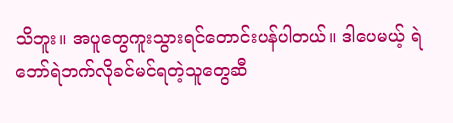သိဘူး။ အပူတွေကူးသွားရင်တောင်းပန်ပါတယ်။ ဒါပေမယ့် ရဲဘော်ရဲဘက်လိုခင်မင်ရတဲ့သူတွေဆီ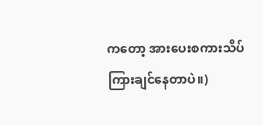ကတော့ အားပေးစကားသိပ်ကြားချင်နေတာပဲ။)